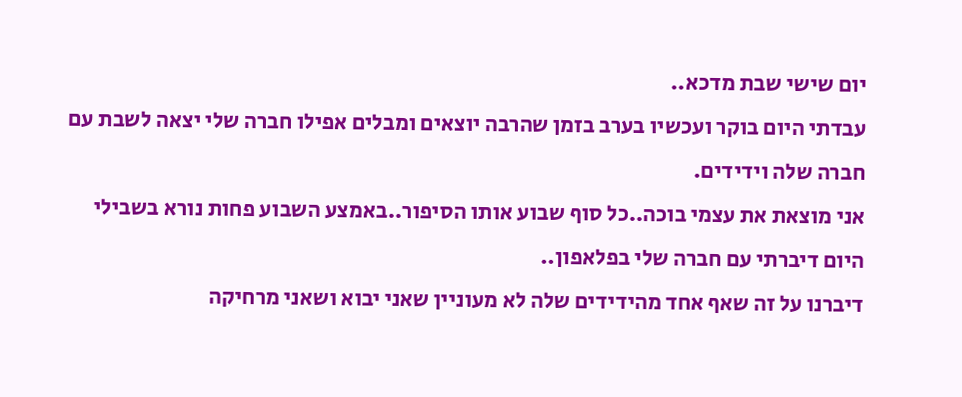יום שישי שבת מדכא..
עבדתי היום בוקר ועכשיו בערב בזמן שהרבה יוצאים ומבלים אפילו חברה שלי יצאה לשבת עם חברה שלה וידידים.
אני מוצאת את עצמי בוכה..כל סוף שבוע אותו הסיפור..באמצע השבוע פחות נורא בשבילי
היום דיברתי עם חברה שלי בפלאפון..
דיברנו על זה שאף אחד מהידידים שלה לא מעוניין שאני יבוא ושאני מרחיקה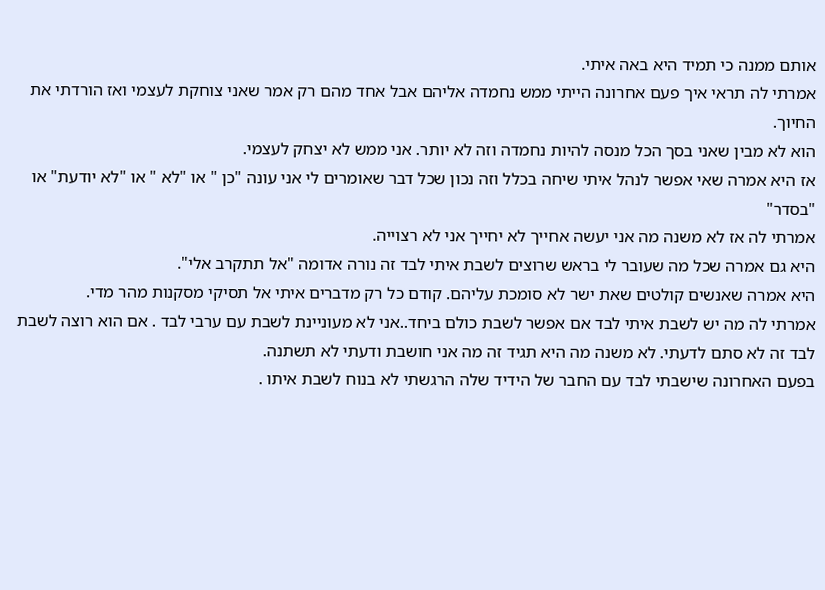אותם ממנה כי תמיד היא באה איתי.
אמרתי לה תראי איך פעם אחרונה הייתי ממש נחמדה אליהם אבל אחד מהם רק אמר שאני צוחקת לעצמי ואז הורדתי את החיוך.
הוא לא מבין שאני בסך הכל מנסה להיות נחמדה וזה לא יותר. אני ממש לא יצחק לעצמי.
אז היא אמרה שאי אפשר לנהל איתי שיחה בכלל וזה נכון שכל דבר שאומרים לי אני עונה "כן " או "לא " או "לא יודעת" או "בסדר"
אמרתי לה אז לא משנה מה אני יעשה אחייך לא יחייך אני לא רצוייה.
היא גם אמרה שכל מה שעובר לי בראש שרוצים לשבת איתי לבד זה נורה אדומה "אל תתקרב אלי".
היא אמרה שאנשים קולטים שאת ישר לא סומכת עליהם. קודם כל רק מדברים איתי אל תסיקי מסקנות מהר מדי.
אמרתי לה מה יש לשבת איתי לבד אם אפשר לשבת כולם ביחד..אני לא מעוניינת לשבת עם ערבי לבד . אם הוא רוצה לשבת לבד זה לא סתם לדעתי. לא משנה מה היא תגיד זה מה אני חושבת ודעתי לא תשתנה.
בפעם האחרונה שישבתי לבד עם החבר של הידיד שלה הרגשתי לא בנוח לשבת איתו .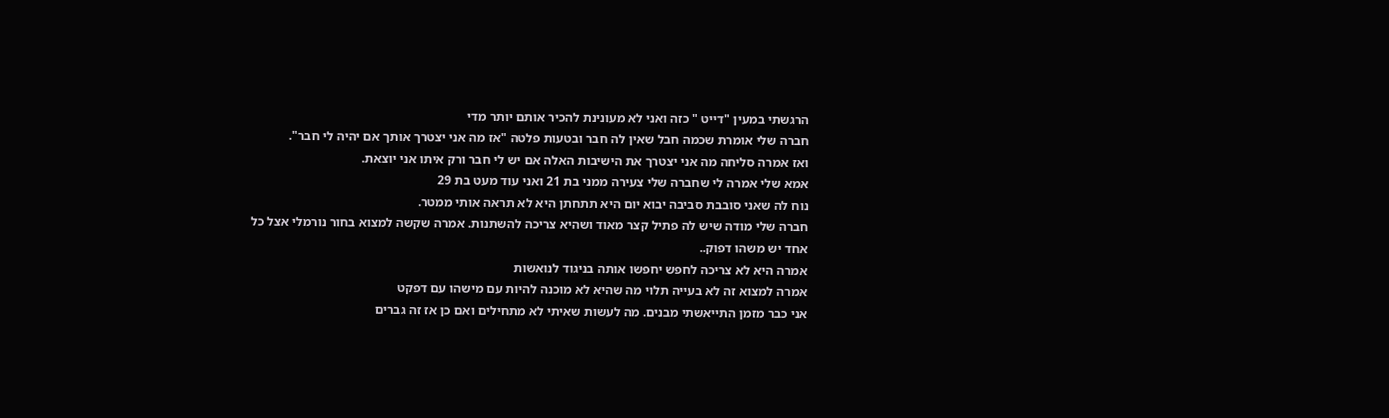הרגשתי במעין "דייט " כזה ואני לא מעונינת להכיר אותם יותר מדי
חברה שלי אומרת שכמה חבל שאין לה חבר ובטעות פלטה "אז מה אני יצטרך אותך אם יהיה לי חבר".
ואז אמרה סליחה מה אני יצטרך את הישיבות האלה אם יש לי חבר ורק איתו אני יוצאת.
אמא שלי אמרה לי שחברה שלי צעירה ממני בת 21 ואני עוד מעט בת 29
נוח לה שאני סובבת סביבה יבוא יום היא תתחתן היא לא תראה אותי ממטר.
חברה שלי מודה שיש לה פתיל קצר מאוד ושהיא צריכה להשתנות. אמרה שקשה למצוא בחור נורמלי אצל כל אחד יש משהו דפוק..
אמרה היא לא צריכה לחפש יחפשו אותה בניגוד לנואשות
אמרה למצוא זה לא בעייה תלוי מה שהיא לא מוכנה להיות עם מישהו עם דפקט
אני כבר מזמן התייאשתי מבנים. מה לעשות שאיתי לא מתחילים ואם כן אז זה גברים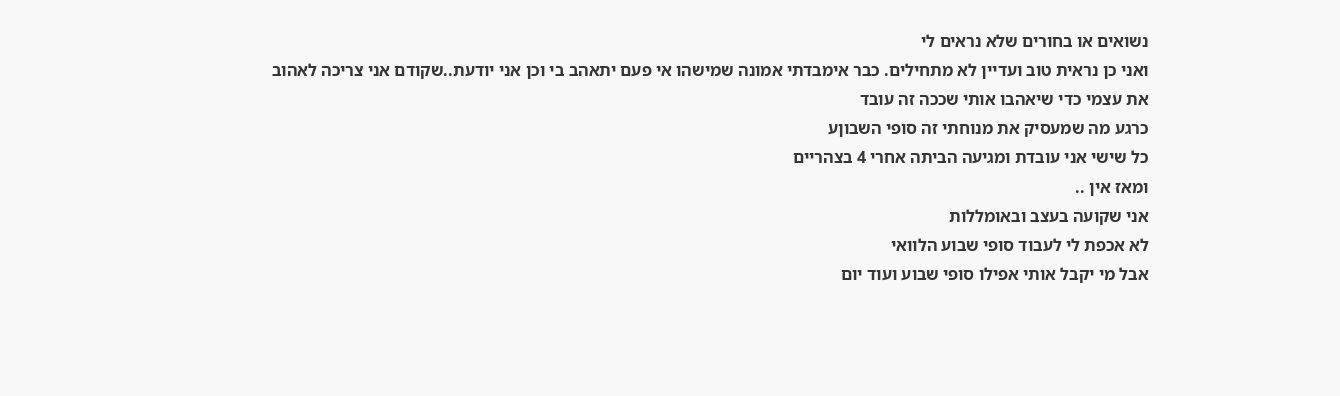נשואים או בחורים שלא נראים לי
ואני כן נראית טוב ועדיין לא מתחילים. כבר אימבדתי אמונה שמישהו אי פעם יתאהב בי וכן אני יודעת..שקודם אני צריכה לאהוב את עצמי כדי שיאהבו אותי שככה זה עובד
כרגע מה שמעסיק את מנוחתי זה סופי השבוןע
כל שישי אני עובדת ומגיעה הביתה אחרי 4 בצהריים
ומאז אין ..
אני שקועה בעצב ובאומללות
לא אכפת לי לעבוד סופי שבוע הלוואי
אבל מי יקבל אותי אפילו סופי שבוע ועוד יום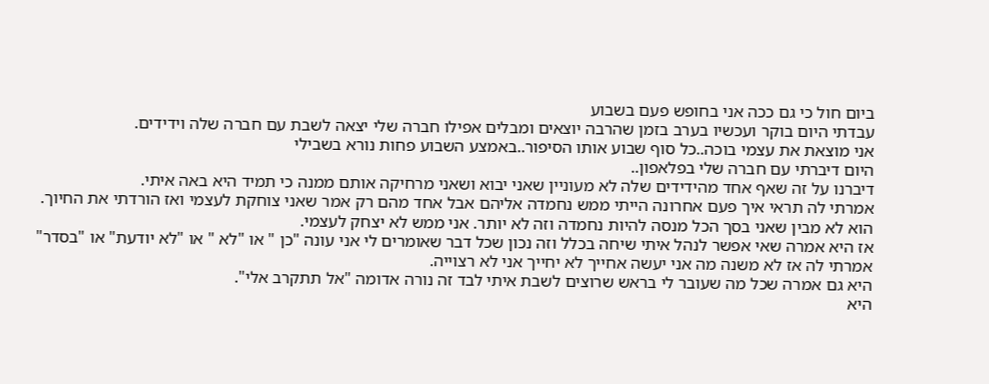ביום חול כי גם ככה אני בחופש פעם בשבוע
עבדתי היום בוקר ועכשיו בערב בזמן שהרבה יוצאים ומבלים אפילו חברה שלי יצאה לשבת עם חברה שלה וידידים.
אני מוצאת את עצמי בוכה..כל סוף שבוע אותו הסיפור..באמצע השבוע פחות נורא בשבילי
היום דיברתי עם חברה שלי בפלאפון..
דיברנו על זה שאף אחד מהידידים שלה לא מעוניין שאני יבוא ושאני מרחיקה אותם ממנה כי תמיד היא באה איתי.
אמרתי לה תראי איך פעם אחרונה הייתי ממש נחמדה אליהם אבל אחד מהם רק אמר שאני צוחקת לעצמי ואז הורדתי את החיוך.
הוא לא מבין שאני בסך הכל מנסה להיות נחמדה וזה לא יותר. אני ממש לא יצחק לעצמי.
אז היא אמרה שאי אפשר לנהל איתי שיחה בכלל וזה נכון שכל דבר שאומרים לי אני עונה "כן " או "לא " או "לא יודעת" או "בסדר"
אמרתי לה אז לא משנה מה אני יעשה אחייך לא יחייך אני לא רצוייה.
היא גם אמרה שכל מה שעובר לי בראש שרוצים לשבת איתי לבד זה נורה אדומה "אל תתקרב אלי".
היא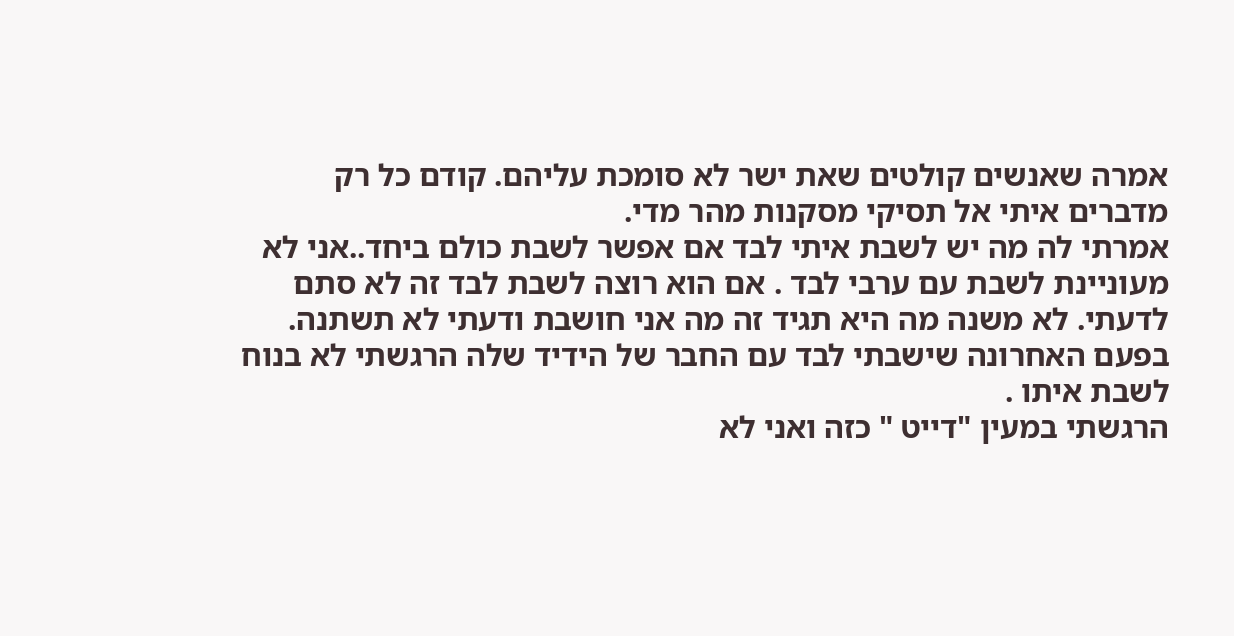אמרה שאנשים קולטים שאת ישר לא סומכת עליהם. קודם כל רק מדברים איתי אל תסיקי מסקנות מהר מדי.
אמרתי לה מה יש לשבת איתי לבד אם אפשר לשבת כולם ביחד..אני לא מעוניינת לשבת עם ערבי לבד . אם הוא רוצה לשבת לבד זה לא סתם לדעתי. לא משנה מה היא תגיד זה מה אני חושבת ודעתי לא תשתנה.
בפעם האחרונה שישבתי לבד עם החבר של הידיד שלה הרגשתי לא בנוח לשבת איתו .
הרגשתי במעין "דייט " כזה ואני לא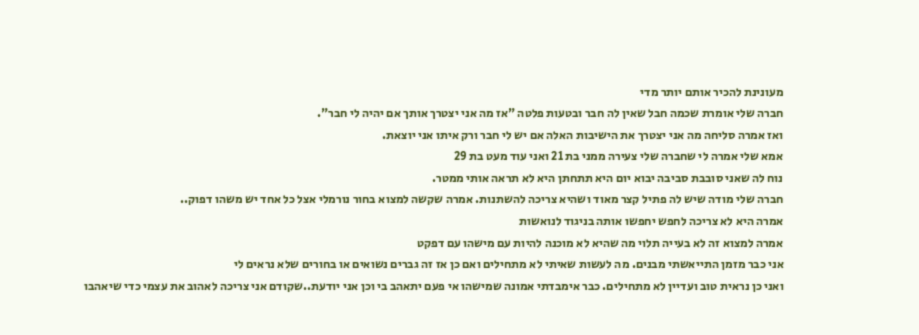מעונינת להכיר אותם יותר מדי
חברה שלי אומרת שכמה חבל שאין לה חבר ובטעות פלטה "אז מה אני יצטרך אותך אם יהיה לי חבר".
ואז אמרה סליחה מה אני יצטרך את הישיבות האלה אם יש לי חבר ורק איתו אני יוצאת.
אמא שלי אמרה לי שחברה שלי צעירה ממני בת 21 ואני עוד מעט בת 29
נוח לה שאני סובבת סביבה יבוא יום היא תתחתן היא לא תראה אותי ממטר.
חברה שלי מודה שיש לה פתיל קצר מאוד ושהיא צריכה להשתנות. אמרה שקשה למצוא בחור נורמלי אצל כל אחד יש משהו דפוק..
אמרה היא לא צריכה לחפש יחפשו אותה בניגוד לנואשות
אמרה למצוא זה לא בעייה תלוי מה שהיא לא מוכנה להיות עם מישהו עם דפקט
אני כבר מזמן התייאשתי מבנים. מה לעשות שאיתי לא מתחילים ואם כן אז זה גברים נשואים או בחורים שלא נראים לי
ואני כן נראית טוב ועדיין לא מתחילים. כבר אימבדתי אמונה שמישהו אי פעם יתאהב בי וכן אני יודעת..שקודם אני צריכה לאהוב את עצמי כדי שיאהבו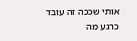אותי שככה זה עובד
כרגע מה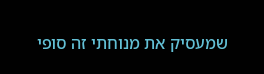שמעסיק את מנוחתי זה סופי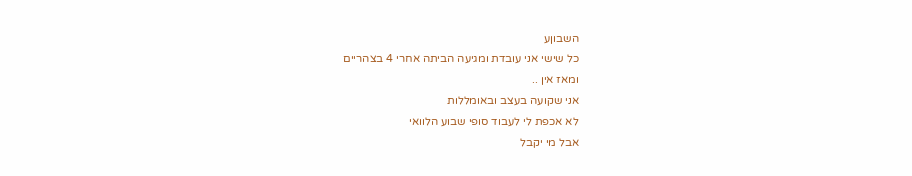השבוןע
כל שישי אני עובדת ומגיעה הביתה אחרי 4 בצהריים
ומאז אין ..
אני שקועה בעצב ובאומללות
לא אכפת לי לעבוד סופי שבוע הלוואי
אבל מי יקבל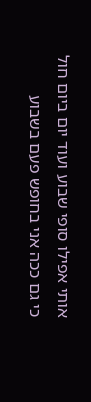אותי אפילו סופי שבוע ועוד יום ביום חול כי גם ככה אני בחופש פעם בשבוע